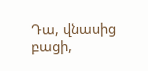Դա, վնասից բացի,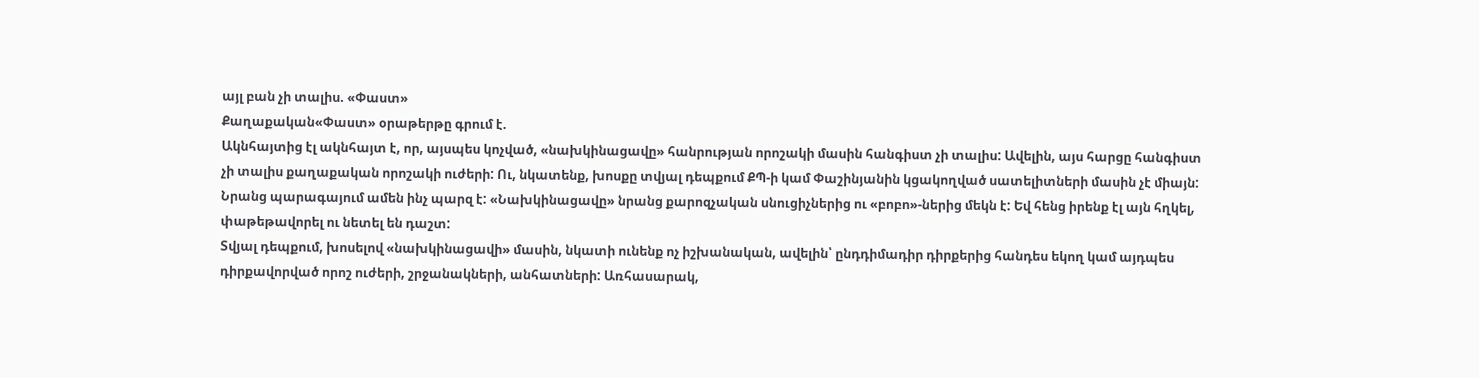այլ բան չի տալիս. «Փաստ»
Քաղաքական«Փաստ» օրաթերթը գրում է.
Ակնհայտից էլ ակնհայտ է, որ, այսպես կոչված, «նախկինացավը» հանրության որոշակի մասին հանգիստ չի տալիս: Ավելին, այս հարցը հանգիստ չի տալիս քաղաքական որոշակի ուժերի: Ու, նկատենք, խոսքը տվյալ դեպքում ՔՊ-ի կամ Փաշինյանին կցակողված սատելիտների մասին չէ միայն: Նրանց պարագայում ամեն ինչ պարզ է: «Նախկինացավը» նրանց քարոզչական սնուցիչներից ու «բոբո»-ներից մեկն է: Եվ հենց իրենք էլ այն հղկել, փաթեթավորել ու նետել են դաշտ:
Տվյալ դեպքում, խոսելով «նախկինացավի» մասին, նկատի ունենք ոչ իշխանական, ավելին՝ ընդդիմադիր դիրքերից հանդես եկող կամ այդպես դիրքավորված որոշ ուժերի, շրջանակների, անհատների: Առհասարակ,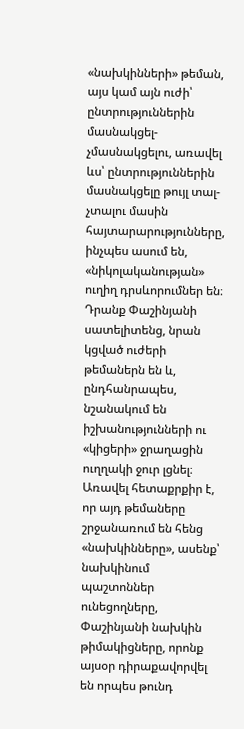«նախկինների» թեման, այս կամ այն ուժի՝ ընտրություններին մասնակցել-չմասնակցելու, առավել ևս՝ ընտրություններին մասնակցելը թույլ տալ-չտալու մասին հայտարարությունները, ինչպես ասում են, «նիկոլականության» ուղիղ դրսևորումներ են։ Դրանք Փաշինյանի սատելիտենց, նրան կցված ուժերի թեմաներն են և, ընդհանրապես, նշանակում են իշխանությունների ու «կիցերի» ջրաղացին ուղղակի ջուր լցնել։
Առավել հետաքրքիր է, որ այդ թեմաները շրջանառում են հենց «նախկինները», ասենք՝ նախկինում պաշտոններ ունեցողները, Փաշինյանի նախկին թիմակիցները, որոնք այսօր դիրաքավորվել են որպես թունդ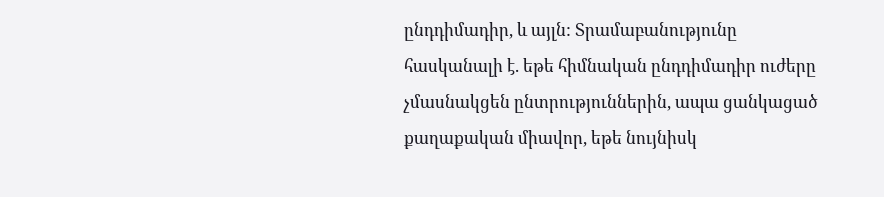ընդդիմադիր, և այլն: Տրամաբանությունը հասկանալի է. եթե հիմնական ընդդիմադիր ուժերը չմասնակցեն ընտրություններին, ապա ցանկացած քաղաքական միավոր, եթե նույնիսկ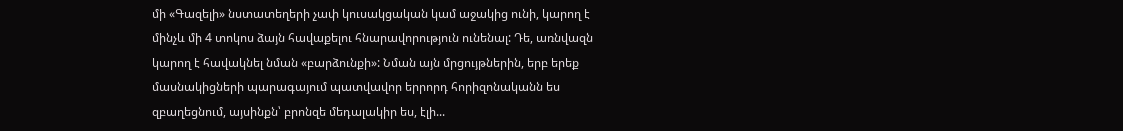մի «Գազելի» նստատեղերի չափ կուսակցական կամ աջակից ունի, կարող է մինչև մի 4 տոկոս ձայն հավաքելու հնարավորություն ունենալ: Դե, առնվազն կարող է հավակնել նման «բարձունքի»: Նման այն մրցույթներին, երբ երեք մասնակիցների պարագայում պատվավոր երրորդ հորիզոնականն ես զբաղեցնում, այսինքն՝ բրոնզե մեդալակիր ես, էլի...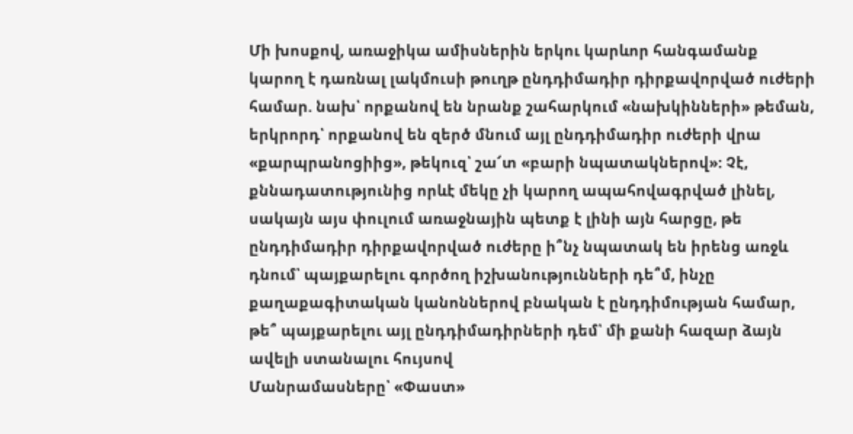Մի խոսքով, առաջիկա ամիսներին երկու կարևոր հանգամանք կարող է դառնալ լակմուսի թուղթ ընդդիմադիր դիրքավորված ուժերի համար. նախ՝ որքանով են նրանք շահարկում «նախկինների» թեման, երկրորդ՝ որքանով են զերծ մնում այլ ընդդիմադիր ուժերի վրա «քարպրանոցիից», թեկուզ՝ շա՜տ «բարի նպատակներով»: Չէ, քննադատությունից որևէ մեկը չի կարող ապահովագրված լինել, սակայն այս փուլում առաջնային պետք է լինի այն հարցը, թե ընդդիմադիր դիրքավորված ուժերը ի՞նչ նպատակ են իրենց առջև դնում՝ պայքարելու գործող իշխանությունների դե՞մ, ինչը քաղաքագիտական կանոններով բնական է ընդդիմության համար, թե՞ պայքարելու այլ ընդդիմադիրների դեմ՝ մի քանի հազար ձայն ավելի ստանալու հույսով
Մանրամասները՝ «Փաստ»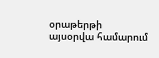օրաթերթի այսօրվա համարում